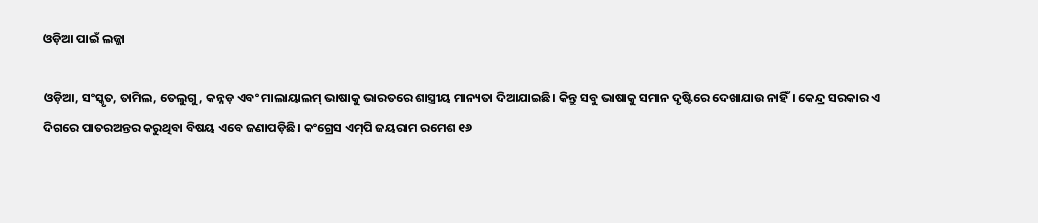ଓଡ଼ିଆ ପାଇଁ ଲଜ୍ଜା

ଓଡ଼ିଆ, ସଂସ୍କୃତ, ତାମିଲ, ତେଲୁଗୁ, କନ୍ନଡ଼ ଏବଂ ମାଲାୟାଲମ୍‌ ଭାଷାକୁ ଭାରତରେ ଶାସ୍ତ୍ରୀୟ ମାନ୍ୟତା ଦିଆଯାଇଛି। କିନ୍ତୁ ସବୁ ଭାଷାକୁ ସମାନ ଦୃଷ୍ଟିରେ ଦେଖାଯାଉ ନାହିଁ। କେନ୍ଦ୍ର ସରକାର ଏ ଦିଗରେ ପାତରଅନ୍ତର କରୁଥିବା ବିଷୟ ଏବେ ଜଣାପଡ଼ିଛି। କଂଗ୍ରେସ ଏମ୍‌ପି ଜୟରାମ ରମେଶ ୧୬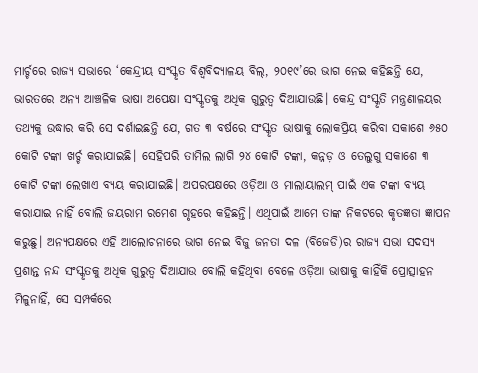ମାର୍ଚ୍ଚରେ ରାଜ୍ୟ ସଭାରେ ‘କେନ୍ଦ୍ରୀୟ ସଂସ୍କୃତ ବିଶ୍ୱବିଦ୍ୟାଳୟ ବିଲ୍‌, ୨୦୧୯’ରେ ଭାଗ ନେଇ କହିଛନ୍ତି ଯେ, ଭାରତରେ ଅନ୍ୟ ଆଞ୍ଚଳିକ ଭାଷା ଅପେକ୍ଷା ସଂସ୍କୃତକୁ ଅଧିକ ଗୁରୁତ୍ୱ ଦିଆଯାଉଛି। କେନ୍ଦ୍ର ସଂସ୍କୃତି ମନ୍ତ୍ରଣାଳୟର ତଥ୍ୟକୁ ଉଦ୍ଧାର କରି ସେ ଦର୍ଶାଇଛନ୍ତି ଯେ, ଗତ ୩ ବର୍ଷରେ ସଂସ୍କୃତ ଭାଷାକୁ ଲୋକପ୍ରିୟ କରିବା ସକାଶେ ୬୫୦ କୋଟି ଟଙ୍କା ଖର୍ଚ୍ଚ କରାଯାଇଛି। ସେହିପରି ତାମିଲ ଲାଗି ୨୪ କୋଟି ଟଙ୍କା, କନ୍ନଡ଼ ଓ ତେଲୁଗୁ ସକାଶେ ୩ କୋଟି ଟଙ୍କା ଲେଖାଏ ବ୍ୟୟ କରାଯାଇଛି। ଅପରପକ୍ଷରେ ଓଡ଼ିଆ ଓ ମାଲାୟାଲମ୍‌ ପାଇଁ ଏକ ଟଙ୍କା ବ୍ୟୟ କରାଯାଇ ନାହିଁ ବୋଲି ଜୟରାମ ରମେଶ ଗୃହରେ କହିଛନ୍ତି। ଏଥିପାଇଁ ଆମେ ତାଙ୍କ ନିକଟରେ କୃତଜ୍ଞତା ଜ୍ଞାପନ କରୁଛୁ। ଅନ୍ୟପକ୍ଷରେ ଏହି ଆଲୋଚନାରେ ଭାଗ ନେଇ ବିଜୁ ଜନତା ଦଳ (ବିଜେଡି)ର ରାଜ୍ୟ ସଭା ସଦସ୍ୟ ପ୍ରଶାନ୍ତ ନନ୍ଦ ସଂସ୍କୃତକୁ ଅଧିକ ଗୁରୁତ୍ୱ ଦିଆଯାଉ ବୋଲି କହିଥିବା ବେଳେ ଓଡ଼ିଆ ଭାଷାକୁ କାହିଁକି ପ୍ରୋତ୍ସାହନ ମିଳୁନାହିଁ, ସେ ସମ୍ପର୍କରେ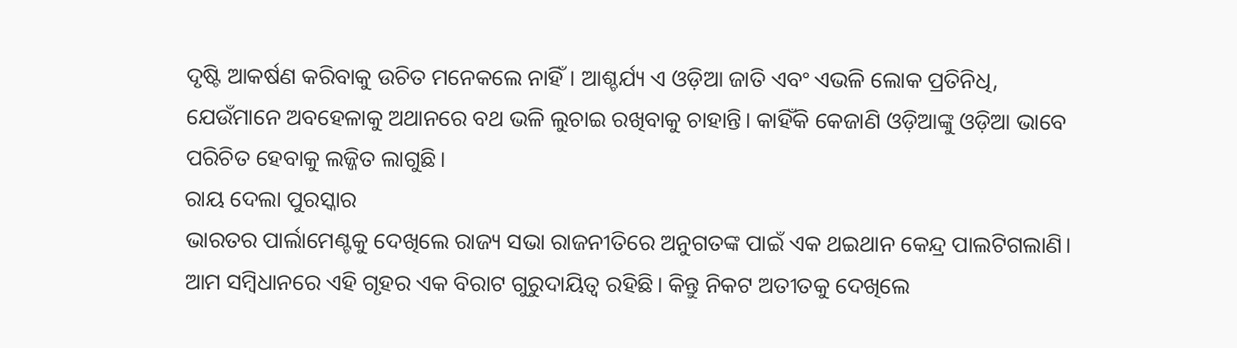ଦୃଷ୍ଟି ଆକର୍ଷଣ କରିବାକୁ ଉଚିତ ମନେକଲେ ନାହିଁ। ଆଶ୍ଚର୍ଯ୍ୟ ଏ ଓଡ଼ିଆ ଜାତି ଏବଂ ଏଭଳି ଲୋକ ପ୍ରତିନିଧି, ଯେଉଁମାନେ ଅବହେଳାକୁ ଅଥାନରେ ବଥ ଭଳି ଲୁଚାଇ ରଖିବାକୁ ଚାହାନ୍ତି। କାହିଁକି କେଜାଣି ଓଡ଼ିଆଙ୍କୁ ଓଡ଼ିଆ ଭାବେ ପରିଚିତ ହେବାକୁ ଲଜ୍ଜିତ ଲାଗୁଛି।
ରାୟ ଦେଲା ପୁରସ୍କାର
ଭାରତର ପାର୍ଲାମେଣ୍ଟକୁ ଦେଖିଲେ ରାଜ୍ୟ ସଭା ରାଜନୀତିରେ ଅନୁଗତଙ୍କ ପାଇଁ ଏକ ଥଇଥାନ କେନ୍ଦ୍ର ପାଲଟିଗଲାଣି। ଆମ ସମ୍ବିଧାନରେ ଏହି ଗୃହର ଏକ ବିରାଟ ଗୁରୁଦାୟିତ୍ୱ ରହିଛି। କିନ୍ତୁ ନିକଟ ଅତୀତକୁ ଦେଖିଲେ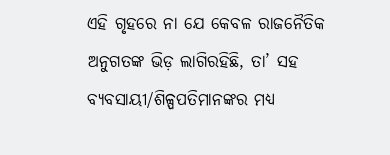ଏହି ଗୃହରେ ନା ଯେ କେବଳ ରାଜନୈତିକ ଅନୁଗତଙ୍କ ଭିଡ଼ ଲାଗିରହିଛି, ତା’ ସହ ବ୍ୟବସାୟୀ/ଶିଳ୍ପପତିମାନଙ୍କର ମଧ୍ୟ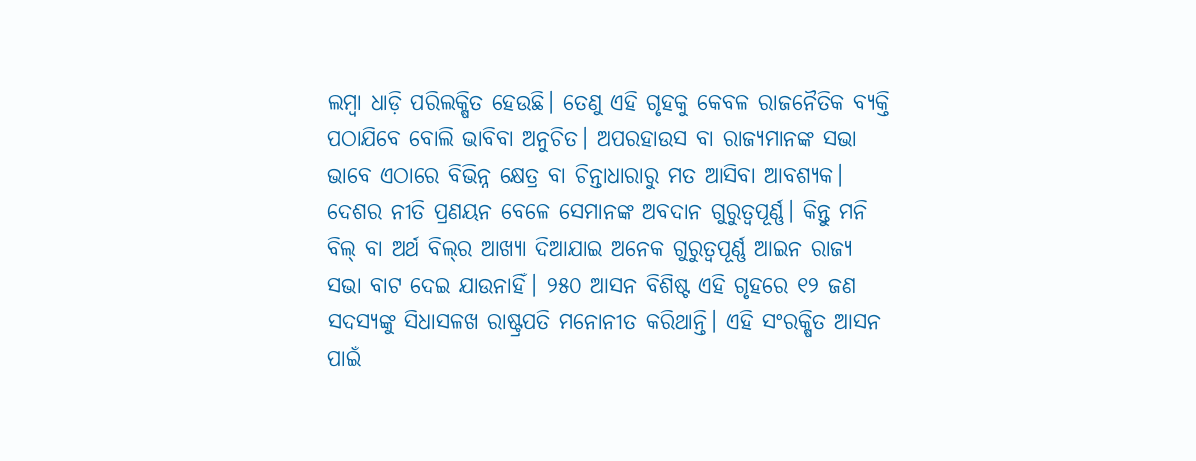ଲମ୍ବା ଧାଡ଼ି ପରିଲକ୍ଷିତ ହେଉଛି। ତେଣୁ ଏହି ଗୃହକୁ କେବଳ ରାଜନୈତିକ ବ୍ୟକ୍ତି ପଠାଯିବେ ବୋଲି ଭାବିବା ଅନୁଚିତ। ଅପରହାଉସ ବା ରାଜ୍ୟମାନଙ୍କ ସଭା ଭାବେ ଏଠାରେ ବିଭିନ୍ନ କ୍ଷେତ୍ର ବା ଚିନ୍ତାଧାରାରୁ ମତ ଆସିବା ଆବଶ୍ୟକ। ଦେଶର ନୀତି ପ୍ରଣୟନ ବେଳେ ସେମାନଙ୍କ ଅବଦାନ ଗୁରୁତ୍ୱପୂର୍ଣ୍ଣ। କିନ୍ତୁ ମନି ବିଲ୍‌ ବା ଅର୍ଥ ବିଲ୍‌ର ଆଖ୍ୟା ଦିଆଯାଇ ଅନେକ ଗୁରୁତ୍ୱପୂର୍ଣ୍ଣ ଆଇନ ରାଜ୍ୟ ସଭା ବାଟ ଦେଇ ଯାଉନାହିଁ। ୨୫୦ ଆସନ ବିଶିଷ୍ଟ ଏହି ଗୃହରେ ୧୨ ଜଣ ସଦସ୍ୟଙ୍କୁ ସିଧାସଳଖ ରାଷ୍ଟ୍ରପତି ମନୋନୀତ କରିଥାନ୍ତି। ଏହି ସଂରକ୍ଷିତ ଆସନ ପାଇଁ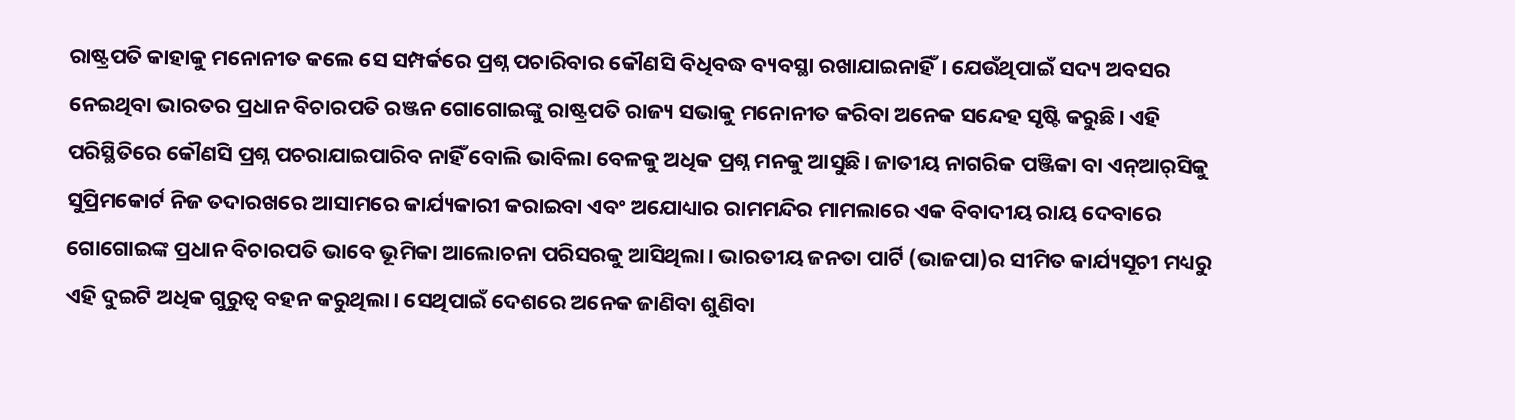ରାଷ୍ଟ୍ରପତି କାହାକୁ ମନୋନୀତ କଲେ ସେ ସମ୍ପର୍କରେ ପ୍ରଶ୍ନ ପଚାରିବାର କୌଣସି ବିଧିବଦ୍ଧ ବ୍ୟବସ୍ଥା ରଖାଯାଇନାହିଁ। ଯେଉଁଥିପାଇଁ ସଦ୍ୟ ଅବସର ନେଇଥିବା ଭାରତର ପ୍ରଧାନ ବିଚାରପତି ରଞ୍ଜନ ଗୋଗୋଇଙ୍କୁ ରାଷ୍ଟ୍ରପତି ରାଜ୍ୟ ସଭାକୁ ମନୋନୀତ କରିବା ଅନେକ ସନ୍ଦେହ ସୃଷ୍ଟି କରୁଛି। ଏହି ପରିସ୍ଥିତିରେ କୌଣସି ପ୍ରଶ୍ନ ପଚରାଯାଇପାରିବ ନାହିଁ ବୋଲି ଭାବିଲା ବେଳକୁ ଅଧିକ ପ୍ରଶ୍ନ ମନକୁ ଆସୁଛି। ଜାତୀୟ ନାଗରିକ ପଞ୍ଜିକା ବା ଏନ୍‌ଆର୍‌ସିକୁ ସୁପ୍ରିମକୋର୍ଟ ନିଜ ତଦାରଖରେ ଆସାମରେ କାର୍ଯ୍ୟକାରୀ କରାଇବା ଏବଂ ଅଯୋଧ୍ୟାର ରାମମନ୍ଦିର ମାମଲାରେ ଏକ ବିବାଦୀୟ ରାୟ ଦେବାରେ ଗୋଗୋଇଙ୍କ ପ୍ରଧାନ ବିଚାରପତି ଭାବେ ଭୂମିକା ଆଲୋଚନା ପରିସରକୁ ଆସିଥିଲା। ଭାରତୀୟ ଜନତା ପାର୍ଟି (ଭାଜପା)ର ସୀମିତ କାର୍ଯ୍ୟସୂଚୀ ମଧ୍ୟରୁ ଏହି ଦୁଇଟି ଅଧିକ ଗୁରୁତ୍ୱ ବହନ କରୁଥିଲା। ସେଥିପାଇଁ ଦେଶରେ ଅନେକ ଜାଣିବା ଶୁଣିବା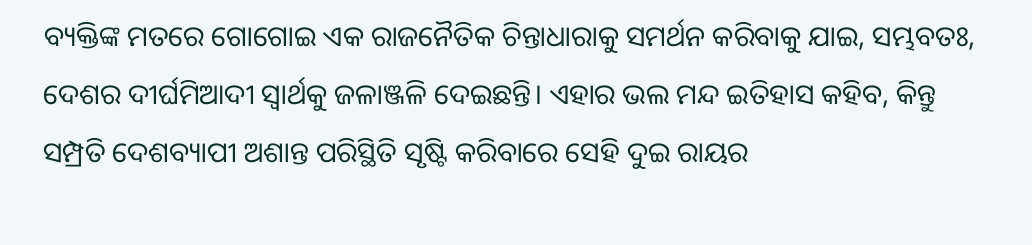ବ୍ୟକ୍ତିଙ୍କ ମତରେ ଗୋଗୋଇ ଏକ ରାଜନୈତିକ ଚିନ୍ତାଧାରାକୁ ସମର୍ଥନ କରିବାକୁ ଯାଇ, ସମ୍ଭବତଃ, ଦେଶର ଦୀର୍ଘମିଆଦୀ ସ୍ବାର୍ଥକୁ ଜଳାଞ୍ଜଳି ଦେଇଛନ୍ତି। ଏହାର ଭଲ ମନ୍ଦ ଇତିହାସ କହିବ, କିନ୍ତୁ ସମ୍ପ୍ରତି ଦେଶବ୍ୟାପୀ ଅଶାନ୍ତ ପରିସ୍ଥିତି ସୃଷ୍ଟି କରିବାରେ ସେହି ଦୁଇ ରାୟର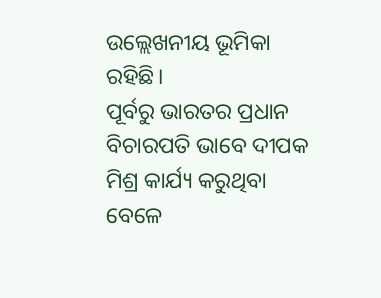ଉଲ୍ଲେଖନୀୟ ଭୂମିକା ରହିଛି।
ପୂର୍ବରୁ ଭାରତର ପ୍ରଧାନ ବିଚାରପତି ଭାବେ ଦୀପକ ମିଶ୍ର କାର୍ଯ୍ୟ କରୁଥିବା ବେଳେ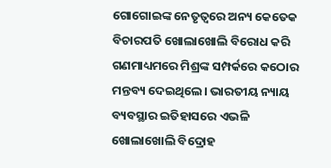ଗୋଗୋଇଙ୍କ ନେତୃତ୍ୱରେ ଅନ୍ୟ କେତେକ ବିଚାରପତି ଖୋଲାଖୋଲି ବିରୋଧ କରି ଗଣମାଧ୍ୟମରେ ମିଶ୍ରଙ୍କ ସମ୍ପର୍କରେ କଠୋର ମନ୍ତବ୍ୟ ଦେଇଥିଲେ। ଭାରତୀୟ ନ୍ୟାୟ ବ୍ୟବସ୍ଥାର ଇତିହାସରେ ଏଭଳି ଖୋଲାଖୋଲି ବିଦ୍ରୋହ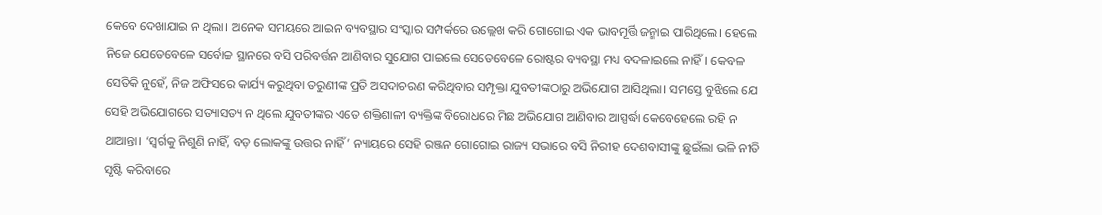କେବେ ଦେଖାଯାଇ ନ ଥିଲା। ଅନେକ ସମୟରେ ଆଇନ ବ୍ୟବସ୍ଥାର ସଂସ୍କାର ସମ୍ପର୍କରେ ଉଲ୍ଲେଖ କରି ଗୋଗୋଇ ଏକ ଭାବମୂର୍ତ୍ତି ଜନ୍ମାଇ ପାରିଥିଲେ। ହେଲେ ନିଜେ ଯେତେବେଳେ ସର୍ବୋଚ୍ଚ ସ୍ଥାନରେ ବସି ପରିବର୍ତ୍ତନ ଆଣିବାର ସୁଯୋଗ ପାଇଲେ ସେତେବେଳେ ରୋଷ୍ଟର ବ୍ୟବସ୍ଥା ମଧ୍ୟ ବଦଳାଇଲେ ନାହିଁ। କେବଳ ସେତିକି ନୁହେଁ, ନିଜ ଅଫିସରେ କାର୍ଯ୍ୟ କରୁଥିବା ତରୁଣୀଙ୍କ ପ୍ରତି ଅସଦାଚରଣ କରିଥିବାର ସମ୍ପୃକ୍ତା ଯୁବତୀଙ୍କଠାରୁ ଅଭିଯୋଗ ଆସିଥିଲା। ସମସ୍ତେ ବୁଝିଲେ ଯେ ସେହି ଅଭିଯୋଗରେ ସତ୍ୟାସତ୍ୟ ନ ଥିଲେ ଯୁବତୀଙ୍କର ଏତେ ଶକ୍ତିଶାଳୀ ବ୍ୟକ୍ତିଙ୍କ ବିରୋଧରେ ମିଛ ଅଭିଯୋଗ ଆଣିବାର ଆସ୍ପର୍ଦ୍ଧା କେବେହେଲେ ରହି ନ ଥାଆନ୍ତା। ‘ସ୍ବର୍ଗକୁ ନିଶୁଣି ନାହିଁ, ବଡ଼ ଲୋକଙ୍କୁ ଉତ୍ତର ନାହିଁ’ ନ୍ୟାୟରେ ସେହି ରଞ୍ଜନ ଗୋଗୋଇ ରାଜ୍ୟ ସଭାରେ ବସି ନିରୀହ ଦେଶବାସୀଙ୍କୁ ଛୁଇଁଲା ଭଳି ନୀତି ସୃଷ୍ଟି କରିବାରେ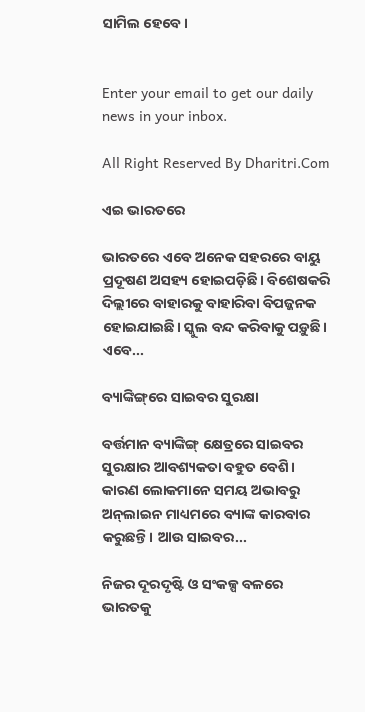ସାମିଲ ହେବେ।


Enter your email to get our daily news in your inbox.

All Right Reserved By Dharitri.Com

ଏଇ ଭାରତରେ

ଭାରତରେ ଏବେ ଅନେକ ସହରରେ ବାୟୁ ପ୍ରଦୂଷଣ ଅସହ୍ୟ ହୋଇପଡ଼ିଛି। ବିଶେଷକରି ଦିଲ୍ଲୀରେ ବାହାରକୁ ବାହାରିବା ବିପଜ୍ଜନକ ହୋଇଯାଇଛି। ସ୍କୁଲ ବନ୍ଦ କରିବାକୁ ପଡ଼ୁଛି। ଏବେ...

ବ୍ୟାଙ୍କିଙ୍ଗ୍‌ରେ ସାଇବର ସୁରକ୍ଷା

ବର୍ତ୍ତମାନ ବ୍ୟାଙ୍କିଙ୍ଗ୍‌ କ୍ଷେତ୍ରରେ ସାଇବର ସୁରକ୍ଷାର ଆବଶ୍ୟକତା ବହୁତ ବେଶି। କାରଣ ଲୋକମାନେ ସମୟ ଅଭାବରୁ ଅନ୍‌ଲାଇନ ମାଧ୍ୟମରେ ବ୍ୟାଙ୍କ କାରବାର କରୁଛନ୍ତି। ଆଉ ସାଇବର...

ନିଜର ଦୂରଦୃଷ୍ଟି ଓ ସଂକଳ୍ପ ବଳରେ ଭାରତକୁ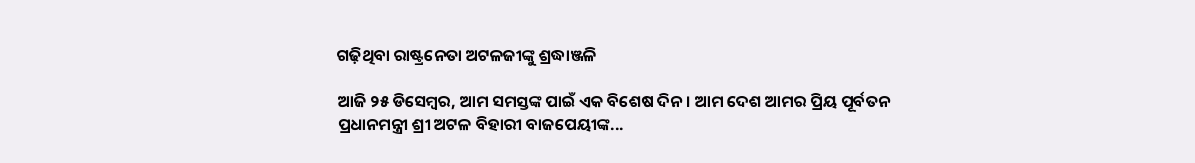ଗଢ଼ିଥିବା ରାଷ୍ଟ୍ରନେତା ଅଟଳଜୀଙ୍କୁ ଶ୍ରଦ୍ଧାଞ୍ଜଳି

ଆଜି ୨୫ ଡିସେମ୍ବର, ଆମ ସମସ୍ତଙ୍କ ପାଇଁ ଏକ ବିଶେଷ ଦିନ। ଆମ ଦେଶ ଆମର ପ୍ରିୟ ପୂର୍ବତନ ପ୍ରଧାନମନ୍ତ୍ରୀ ଶ୍ରୀ ଅଟଳ ବିହାରୀ ବାଜପେୟୀଙ୍କ...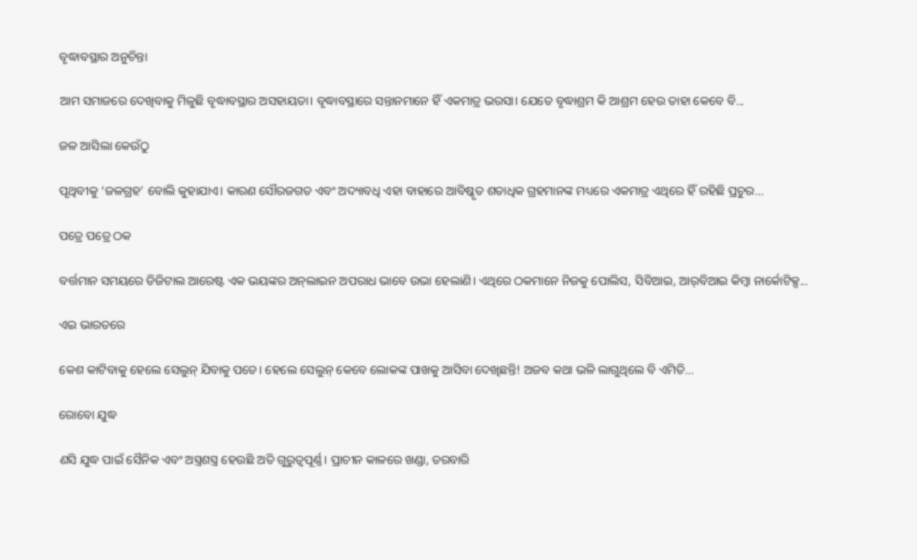ବୃଦ୍ଧାବସ୍ଥାର ଅନୁଚିନ୍ତା

ଆମ ସମାଜରେ ଦେଖିବାକୁ ମିଳୁଛି ବୃଦ୍ଧାବସ୍ଥାର ଅସହାୟତା। ବୃଦ୍ଧାବସ୍ଥାରେ ସନ୍ତାନମାନେ ହିଁ ଏକମାତ୍ର ଭରସା। ଯେତେ ବୃଦ୍ଧାଶ୍ରମ କି ଆଶ୍ରମ ହେଉ ତାହା କେବେ ବି...

ଜଳ ଆସିଲା କେଉଁଠୁ

ପୃଥିବୀକୁ ‘ଜଳଗ୍ରହ’ ବୋଲି କୁହାଯାଏ। କାରଣ ସୌରଜଗତ ଏବଂ ଅଦ୍ୟାବଧି ଏହା ବାହାରେ ଆବିଷ୍କୃତ ଶତାଧିକ ଗ୍ରହମାନଙ୍କ ମଧ୍ୟରେ ଏକମାତ୍ର ଏଥିରେ ହିଁ ରହିଛି ପ୍ରଚୁର...

ପତ୍ରେ ପତ୍ରେ ଠକ

ବର୍ତ୍ତମାନ ସମୟରେ ଡିଜିଟାଲ ଆରେଷ୍ଟ ଏକ ଭୟଙ୍କର ଅନ୍‌ଲାଇନ ଅପରାଧ ଭାବେ ଉଭା ହେଲାଣି। ଏଥିରେ ଠକମାନେ ନିଜକୁ ପୋଲିସ, ସିବିଆଇ, ଆର୍‌ବିଆଇ କିମ୍ବା ନାର୍କୋଟିକ୍ସ...

ଏଇ ଭାରତରେ

କେଶ କାଟିବାକୁ ହେଲେ ସେଲୁନ୍‌ ଯିବାକୁ ପଡେ। ହେଲେ ସେଲୁନ୍‌ କେବେ ଲୋକଙ୍କ ପାଖକୁ ଆସିବା ଦେଖିଛନ୍ତି! ଅଜବ କଥା ଭଳି ଲାଗୁଥିଲେ ବି ଏମିତି...

ରୋବୋ ଯୁଦ୍ଧ

ଣସି ଯୁଦ୍ଧ ପାଇଁ ସୈନିକ ଏବଂ ଅସ୍ତ୍ରଶସ୍ତ୍ର ହେଉଛି ଅତି ଗୁରୁତ୍ୱପୂର୍ଣ୍ଣ। ପ୍ରାଚୀନ କାଳରେ ଖଣ୍ଡା, ତରବାରି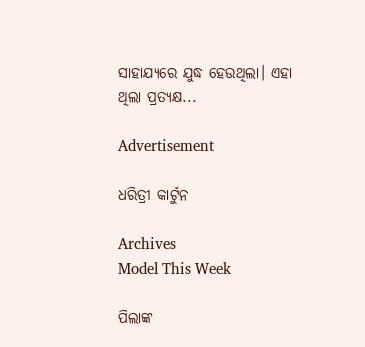ସାହାଯ୍ୟରେ ଯୁଦ୍ଧ ହେଉଥିଲା। ଏହା ଥିଲା ପ୍ରତ୍ୟକ୍ଷ...

Advertisement

ଧରିତ୍ରୀ କାର୍ଟୁନ

Archives
Model This Week

ପିଲାଙ୍କ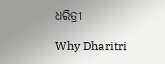ଧରିତ୍ରୀ

Why Dharitri